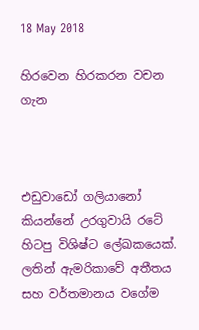18 May 2018

හිරවෙන හිරකරන වචන ගැන



එඩුවාඩෝ ගලියානෝ කියන්නේ උරගුවායි රටේ හිටපු විශිෂ්ට ලේඛකයෙක්. ලතින් ඇමරිකාවේ අතීතය සහ වර්තමානය වගේම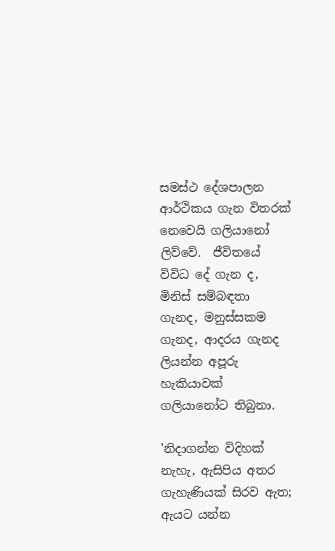සමස්ථ දේශපාලන ආර්ථිකය ගැන විතරක් නෙවෙයි ගලියානෝ ලිව්වේ.  ජීවිතයේ විවිධ දේ ගැන ද, මිනිස් සම්බඳතා ගැනද, මනුස්සකම ගැනද, ආදරය ගැනද ලියන්න අපූරු හැකියාවක් ගලියානෝට තිබුනා.

'නිදාගන්න විදිහක් නැහැ, ඇසිපිය අතර ගැහැණියක් සිරව ඇත; ඇයට යන්න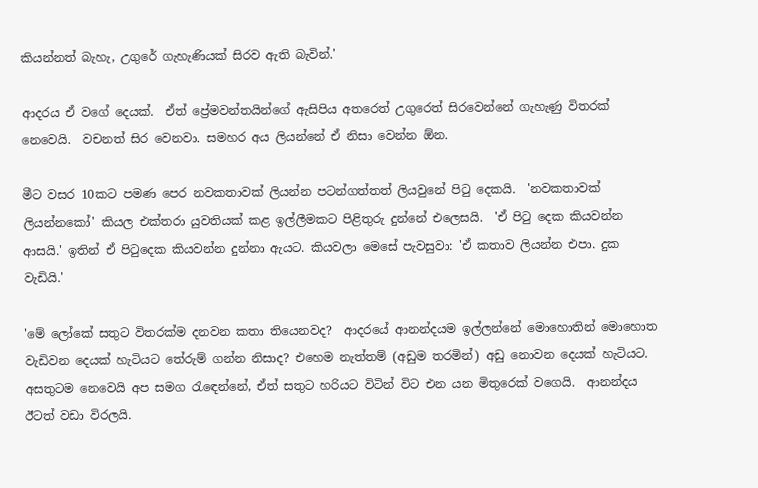කියන්නත් බැහැ, උගුරේ ගැහැණියක් සිරව ඇති බැවින්.'

ආදරය ඒ වගේ දෙයක්.  ඒත් ප්‍රේමවන්තයින්ගේ ඇසිපිය අතරෙත් උගුරෙත් සිරවෙන්නේ ගැහැණු විතරක් නෙවෙයි.  වචනත් සිර වෙනවා. සමහර අය ලියන්නේ ඒ නිසා වෙන්න ඕන.

මීට වසර 10කට පමණ පෙර නවකතාවක් ලියන්න පටන්ගත්තත් ලියවුනේ පිටු දෙකයි.  'නවකතාවක් ලියන්නකෝ' කියල එක්තරා යුවතියක් කළ ඉල්ලීමකට පිළිතුරු දුන්නේ එලෙසයි.  'ඒ පිටු දෙක කියවන්න ආසයි.' ඉතින් ඒ පිටුදෙක කියවන්න දුන්නා ඇයට. කියවලා මෙසේ පැවසුවා: 'ඒ කතාව ලියන්න එපා. දුක වැඩියි.'

'මේ ලෝකේ සතුට විතරක්ම දනවන කතා තියෙනවද?  ආදරයේ ආනන්දයම ඉල්ලන්නේ මොහොතින් මොහොත වැඩිවන දෙයක් හැටියට තේරුම් ගන්න නිසාද? එහෙම නැත්තම් (අඩුම තරමින්) අඩු නොවන දෙයක් හැටියට.  අසතුටම නෙවෙයි අප සමග රැඳෙන්නේ, ඒත් සතුට හරියට විටින් විට එන යන මිතුරෙක් වගෙයි.  ආනන්දය ඊටත් වඩා විරලයි.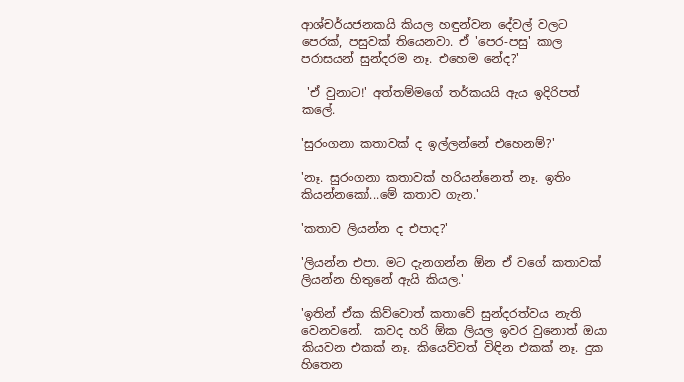ආශ්චර්යජනකයි කියල හඳුන්වන දේවල් වලට පෙරක්, පසුවක් තියෙනවා. ඒ 'පෙර-පසු' කාල පරාසයන් සුන්දරම නෑ. එහෙම නේද?'

 'ඒ වුනාට!' අත්තම්මගේ තර්කයයි ඇය ඉදිරිපත් කලේ.

'සුරංගනා කතාවක් ද ඉල්ලන්නේ එහෙනම්?'

'නෑ. සුරංගනා කතාවක් හරියන්නෙත් නෑ. ඉතිං කියන්නකෝ...මේ කතාව ගැන.'

'කතාව ලියන්න ද එපාද?'

'ලියන්න එපා. මට දැනගන්න ඕන ඒ වගේ කතාවක් ලියන්න හිතුනේ ඇයි කියල.'

'ඉතින් ඒක කිව්වොත් කතාවේ සුන්දරත්වය නැති වෙනවනේ.  කවද හරි ඕක ලියල ඉවර වුනොත් ඔයා කියවන එකක් නෑ. කියෙව්වත් විඳින එකක් නෑ. දුක හිතෙන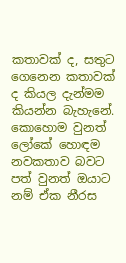කතාවක් ද, සතුට ගෙනෙන කතාවක් ද කියල දැන්මම කියන්න බැහැනේ.  කොහොම වුනත් ලෝකේ හොඳම නවකතාව බවට පත් වුනත් ඔයාට නම් ඒක නීරස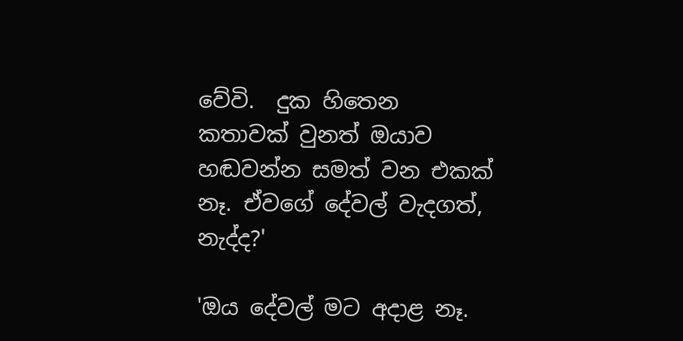වේවි.  දුක හිතෙන කතාවක් වුනත් ඔයාව හඬවන්න සමත් වන එකක් නෑ. ඒවගේ දේවල් වැදගත්, නැද්ද?'

'ඔය දේවල් මට අදාළ නෑ.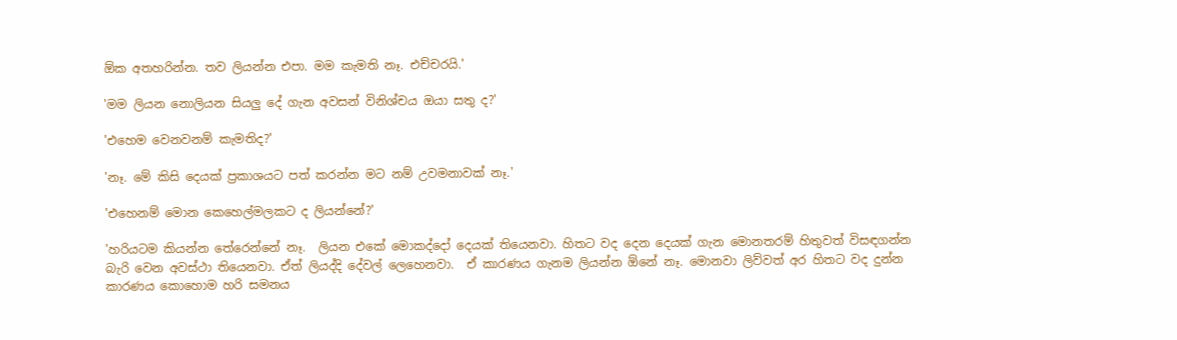ඕක අතහරින්න. තව ලියන්න එපා. මම කැමති නෑ. එච්චරයි.'

'මම ලියන නොලියන සියලු දේ ගැන අවසන් විනිශ්චය ඔයා සතු ද?'

'එහෙම වෙනවනම් කැමතිද?'

'නෑ. මේ කිසි දෙයක් ප්‍රකාශයට පත් කරන්න මට නම් උවමනාවක් නෑ.'

'එහෙනම් මොන කෙහෙල්මලකට ද ලියන්නේ?'

'හරියටම කියන්න තේරෙන්නේ නෑ.  ලියන එකේ මොකද්දෝ දෙයක් තියෙනවා. හිතට වද දෙන දෙයක් ගැන මොනතරම් හිතුවත් විසඳගන්න බැරි වෙන අවස්ථා තියෙනවා. ඒත් ලියද්දි දේවල් ලෙහෙනවා.  ඒ කාරණය ගැනම ලියන්න ඕනේ නෑ. මොනවා ලිව්වත් අර හිතට වද දුන්න කාරණය කොහොම හරි සමනය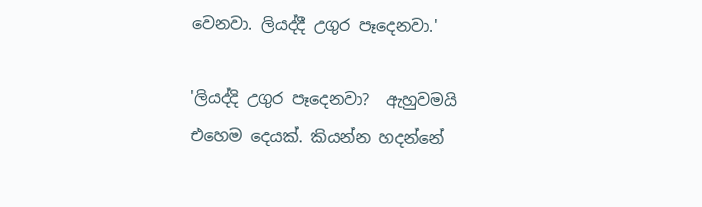වෙනවා. ලියද්දී උගුර පෑදෙනවා.'

'ලියද්දි උගුර පෑදෙනවා?  ඇහුවමයි එහෙම දෙයක්. කියන්න හදන්නේ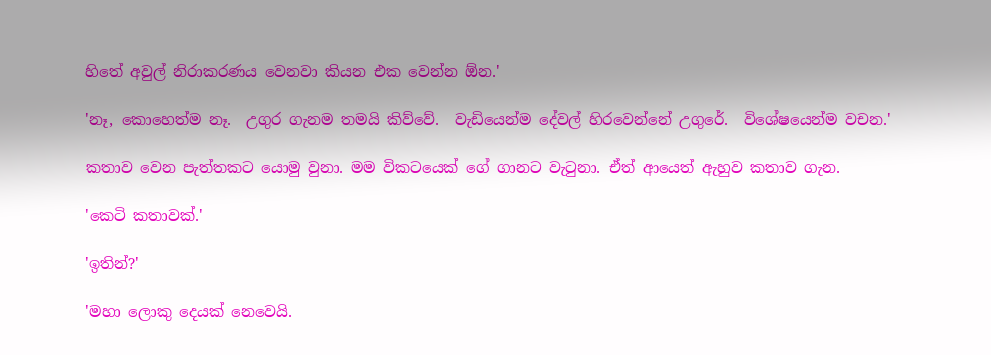හිතේ අවුල් නිරාකරණය වෙනවා කියන එක වෙන්න ඕන.'

'නෑ, කොහෙත්ම නෑ.  උගුර ගැනම තමයි කිව්වේ.  වැඩියෙන්ම දේවල් හිරවෙන්නේ උගුරේ.  විශේෂයෙන්ම වචන.'

කතාව වෙන පැත්තකට යොමු වුනා. මම විකටයෙක් ගේ ගානට වැටුනා. ඒත් ආයෙත් ඇහුව කතාව ගැන.

'කෙටි කතාවක්.'

'ඉතින්?'

'මහා ලොකු දෙයක් නෙවෙයි.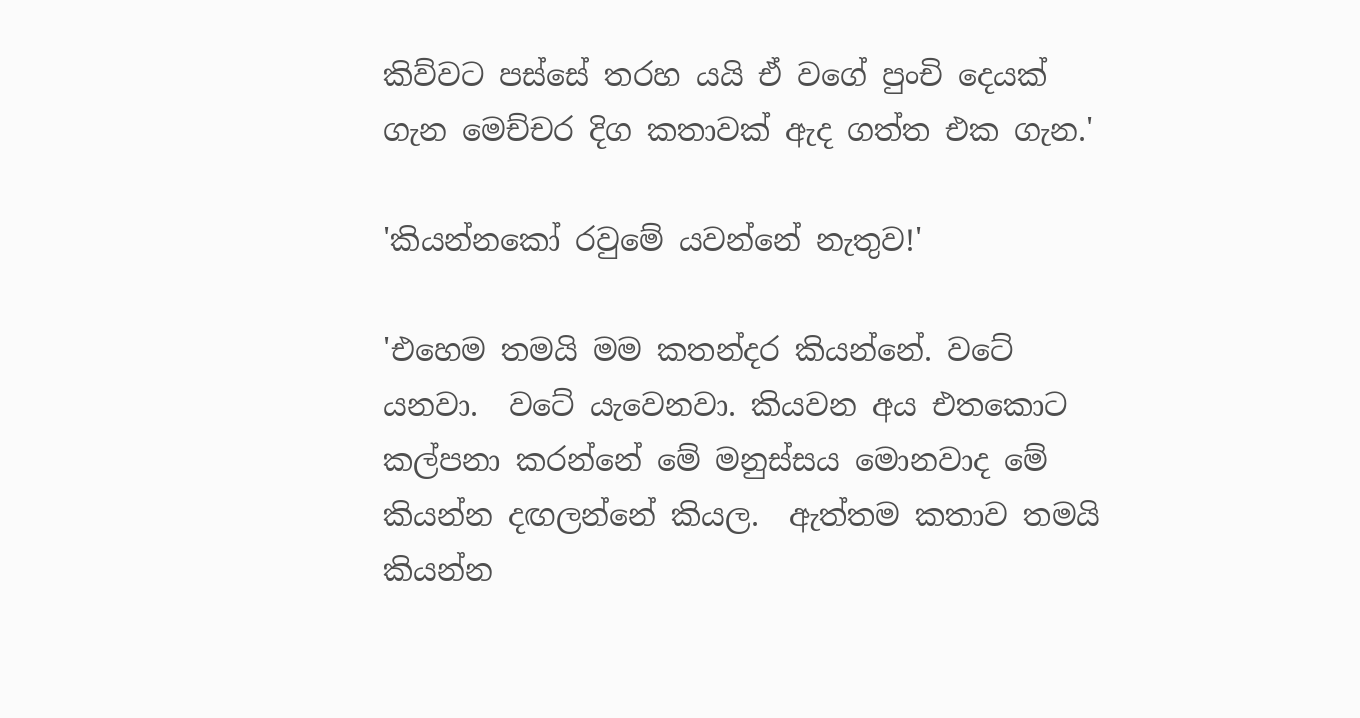කිව්වට පස්සේ තරහ යයි ඒ වගේ පුංචි දෙයක් ගැන මෙච්චර දිග කතාවක් ඇද ගත්ත එක ගැන.'

'කියන්නකෝ රවුමේ යවන්නේ නැතුව!'

'එහෙම තමයි මම කතන්දර කියන්නේ. වටේ යනවා.  වටේ යැවෙනවා. කියවන අය එතකොට කල්පනා කරන්නේ මේ මනුස්සය මොනවාද මේ කියන්න දඟලන්නේ කියල.  ඇත්තම කතාව තමයි කියන්න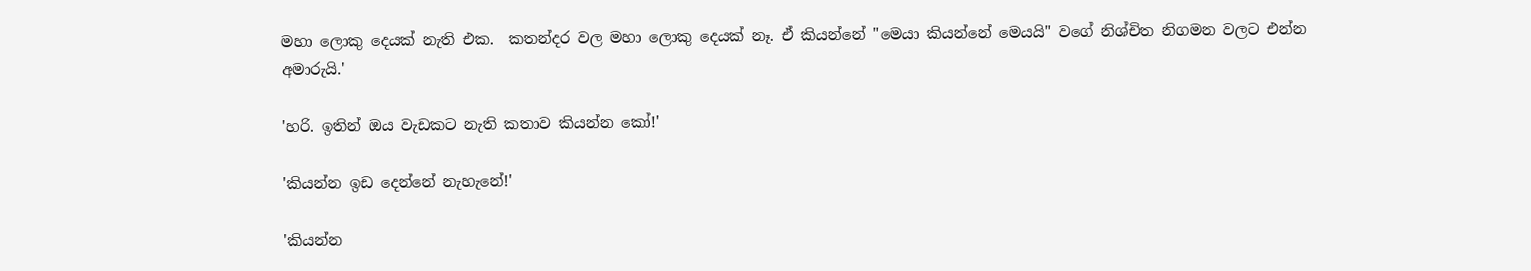මහා ලොකු දෙයක් නැති එක.  කතන්දර වල මහා ලොකු දෙයක් නෑ. ඒ කියන්නේ "මෙයා කියන්නේ මෙයයි" වගේ නිශ්චිත නිගමන වලට එන්න අමාරුයි.'

'හරි. ඉතින් ඔය වැඩකට නැති කතාව කියන්න කෝ!'

'කියන්න ඉඩ දෙන්නේ නැහැනේ!'

'කියන්න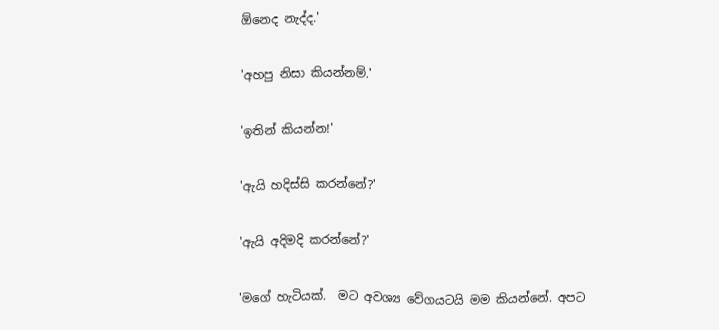ඕනෙද නැද්ද.'

'අහපු නිසා කියන්නම්.'

'ඉතින් කියන්න!'

'ඇයි හදිස්සි කරන්නේ?'

'ඇයි අදිමදි කරන්නේ?'

'මගේ හැටියක්.  මට අවශ්‍ය වේගයටයි මම කියන්නේ. අපට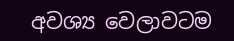අවශ්‍ය වෙලාවටම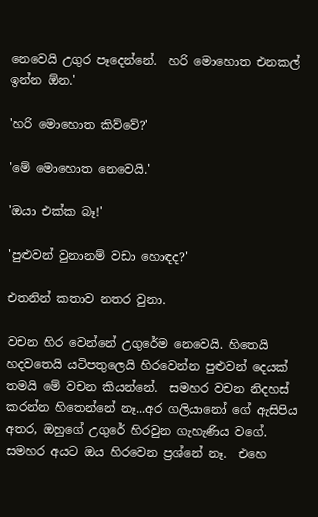නෙවෙයි උගුර පෑදෙන්නේ.  හරි මොහොත එනකල් ඉන්න ඕන.'

'හරි මොහොත කිව්වේ?'

'මේ මොහොත නෙවෙයි.'

'ඔයා එක්ක බෑ!'

'පුළුවන් වුනානම් වඩා හොඳද?'

එතනින් කතාව නතර වුනා.

වචන හිර වෙන්නේ උගුරේම නෙවෙයි. හිතෙයි හදවතෙයි යටිපතුලෙයි හිරවෙන්න පුළුවන් දෙයක් තමයි මේ වචන කියන්නේ.  සමහර වචන නිදහස් කරන්න හිතෙන්නේ නෑ...අර ගලියානෝ ගේ ඇසිපිය අතර, ඔහුගේ උගුරේ හිරවුන ගැහැණිය වගේ.  සමහර අයට ඔය හිරවෙන ප්‍රශ්නේ නෑ.  එහෙ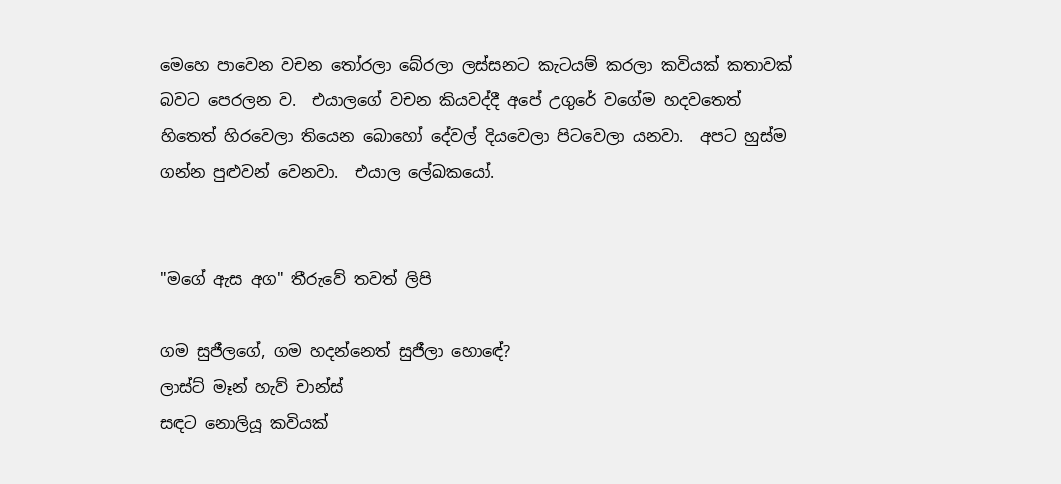මෙහෙ පාවෙන වචන තෝරලා බේරලා ලස්සනට කැටයම් කරලා කවියක් කතාවක් බවට පෙරලන ව.  එයාලගේ වචන කියවද්දී අපේ උගුරේ වගේම හදවතෙත් හිතෙත් හිරවෙලා තියෙන බොහෝ දේවල් දියවෙලා පිටවෙලා යනවා.  අපට හුස්ම ගන්න පුළුවන් වෙනවා.  එයාල ලේඛකයෝ.


"මගේ ඇස අග" තීරුවේ තවත් ලිපි

ගම සුජීලගේ, ගම හදන්නෙත් සුජීලා හොඳේ?
ලාස්ට් මෑන් හැව් චාන්ස්
සඳට නොලියූ කවියක්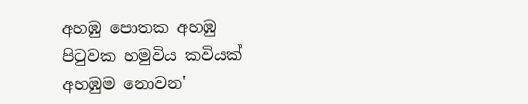අහඹු පොතක අහඹු පිටුවක හමුවිය කවියක් අහඹුම නොවන'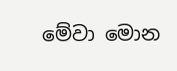මේවා මොන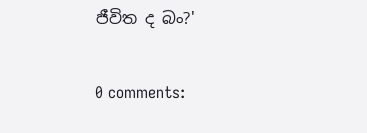ජීවිත ද බං?'

0 comments: